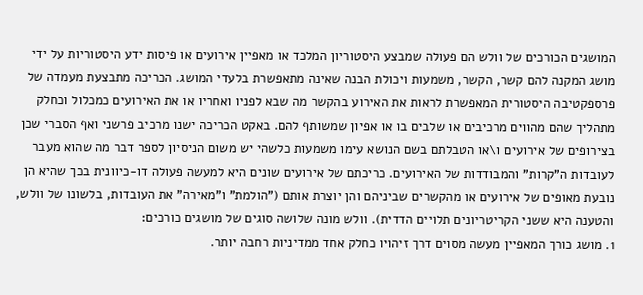המושגים הכורכים של וולש הם פעולה שמבצע היסטוריון המלכד או מאפיין אירועים או פיסות ידע היסטוריות על ידי מושג המקנה להם קשר, הקשר, משמעות ויכולת הבנה שאינה מתאפשרת בלעדי המושג. הכריכה מתבצעת מעמדה של פרספקטיבה היסטורית המאפשרת לראות את האירוע בהקשר מה שבא לפניו ואחריו או את האירועים כמכלול וכחלק מתהליך שהם מהווים מרכיבים או שלבים בו או אפיון שמשותף להם. באקט הכריכה ישנו מרכיב פרשני ואף הסברי שכן בצירופים של אירועים ו\או הטבלתם בשם הנושא עימו משמעות כלשהי יש משום הניסיון לספר דבר מה שהוא מעבר לעובדות ה"קרות" והמבודדות של האירועים. כריכתם של אירועים שונים היא למעשה פעולה דו-כיוונית בכך שהיא הן נובעת מאופים של אירועים או מהקשרים שביניהם והן יוצרת אותם ("הולמת" ו"מאירה" את העובדות, בלשונו של וולש, והטענה היא ששני הקריטריונים תלויים הדדית). וולש מונה שלושה סוגים של מושגים כורכים:
1. מושג כורך המאפיין מעשה מסוים דרך זיהויו כחלק אחד ממדיניות רחבה יותר.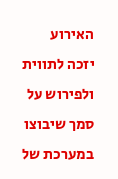האירוע יזכה לתווית ולפירוש על סמך שיבוצו במערכת של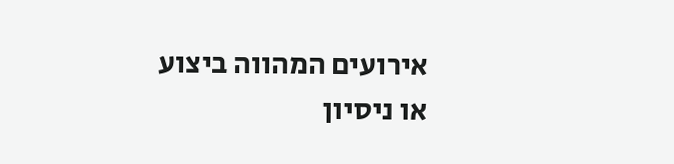אירועים המהווה ביצוע או ניסיון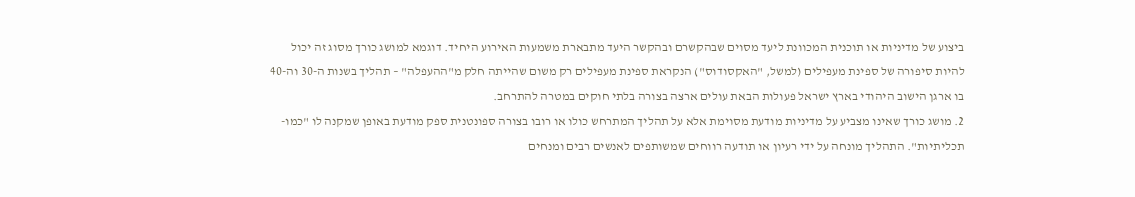ביצוע של מדיניות או תוכנית המכוונת ליעד מסוים שבהקשרם ובהקשר היעד מתבארת משמעות האירוע היחיד. דוגמא למושג כורך מסוג זה יכול להיות סיפורה של ספינת מעפילים (למשל, "האקסודוס") הנקראת ספינת מעפילים רק משום שהייתה חלק מ"ההעפלה" – תהליך בשנות ה-30 וה-40 בו ארגן הישוב היהודי בארץ ישראל פעולות הבאת עולים ארצה בצורה בלתי חוקים במטרה להתרחב.
2. מושג כורך שאינו מצביע על מדיניות מודעת מסוימת אלא על תהליך המתרחש כולו או רובו בצורה ספונטנית ספק מודעת באופן שמקנה לו "כמו-תכליתיות". התהליך מונחה על ידי רעיון או תודעה רווחים שמשותפים לאנשים רבים ומנחים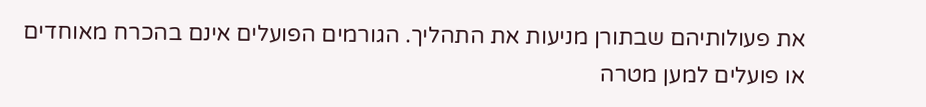את פעולותיהם שבתורן מניעות את התהליך. הגורמים הפועלים אינם בהכרח מאוחדים או פועלים למען מטרה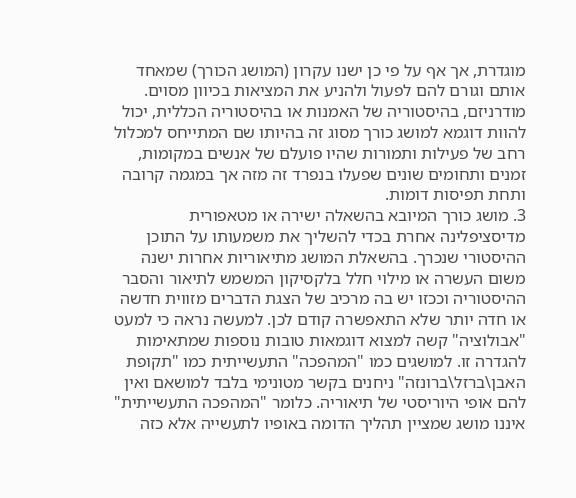מוגדרת, אך אף על פי כן ישנו עקרון (המושג הכורך) שמאחד אותם וגורם להם לפעול ולהניע את המציאות בכיוון מסוים. מודרניזם, בהיסטוריה של האמנות או בהיסטוריה הכללית, יכול להוות דוגמא למושג כורך מסוג זה בהיותו שם המתייחס למכלול רחב של פעילות ותמורות שהיו פועלם של אנשים במקומות, זמנים ותחומים שונים שפעלו בנפרד זה מזה אך במגמה קרובה ותחת תפיסות דומות.
3. מושג כורך המיובא בהשאלה ישירה או מטאפורית מדיסציפלינה אחרת בכדי להשליך את משמעותו על התוכן ההיסטורי שנכרך. בהשאלת המושג מתיאוריות אחרות ישנה משום העשרה או מילוי חלל בלקסיקון המשמש לתיאור והסבר ההיסטוריה וככזו יש בה מרכיב של הצגת הדברים מזווית חדשה או חדה יותר שלא התאפשרה קודם לכן. למעשה נראה כי למעט "אבולוציה" קשה למצוא דוגמאות טובות נוספות שמתאימות להגדרה זו. למושגים כמו "המהפכה" התעשייתית כמו "תקופת האבן\ברזל\ברונזה" ניחנים בקשר מטונימי בלבד למושאם ואין להם אופי היוריסטי של תיאוריה. כלומר "המהפכה התעשייתית" איננו מושג שמציין תהליך הדומה באופיו לתעשייה אלא כזה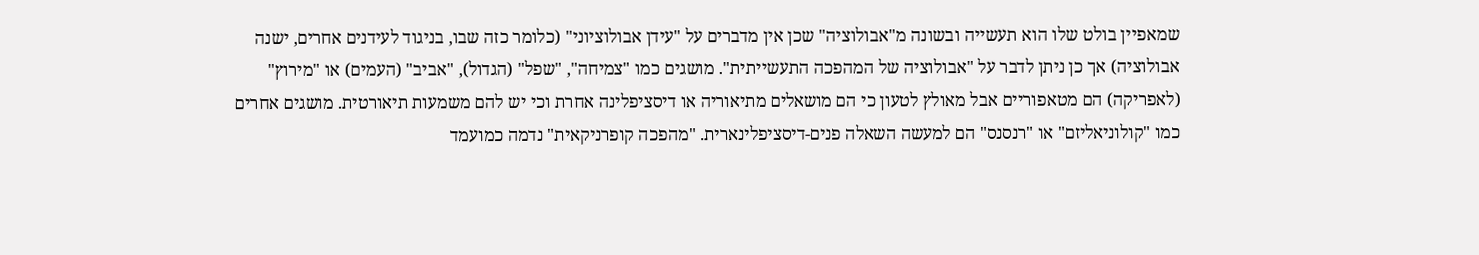שמאפיין בולט שלו הוא תעשייה ובשונה מ"אבולוציה" שכן אין מדברים על "עידן אבולוציוני" (כלומר כזה שבו, בניגוד לעידנים אחרים, ישנה אבולוציה) אך כן ניתן לדבר על "אבולוציה של המהפכה התעשייתית". מושגים כמו "צמיחה", "שפל" (הגדול), "אביב" (העמים) או "מירוץ" (לאפריקה) הם מטאפוריים אבל מאולץ לטעון כי הם מושאלים מתיאוריה או דיסציפלינה אחרת וכי יש להם משמעות תיאורטית. מושגים אחרים כמו "קולוניאליזם" או "רנסנס" הם למעשה השאלה פנים-דיסציפלינארית. "מהפכה קופרניקאית" נדמה כמועמד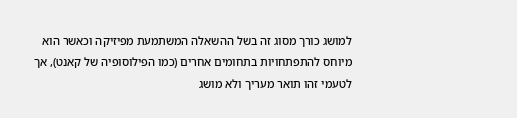למושג כורך מסוג זה בשל ההשאלה המשתמעת מפיזיקה וכאשר הוא מיוחס להתפתחויות בתחומים אחרים (כמו הפילוסופיה של קאנט), אך לטעמי זהו תואר מעריך ולא מושג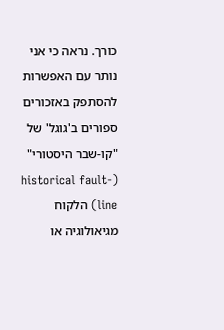כורך. נראה כי אני נותר עם האפשרות להסתפק באזכורים ספורים ב'גוגל' של "קו-שבר היסטורי" (historical fault-line) הלקוח מגיאולוגיה או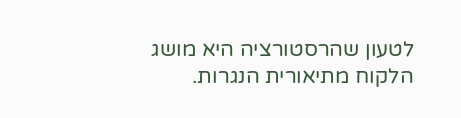לטעון שהרסטורציה היא מושג הלקוח מתיאורית הנגרות.